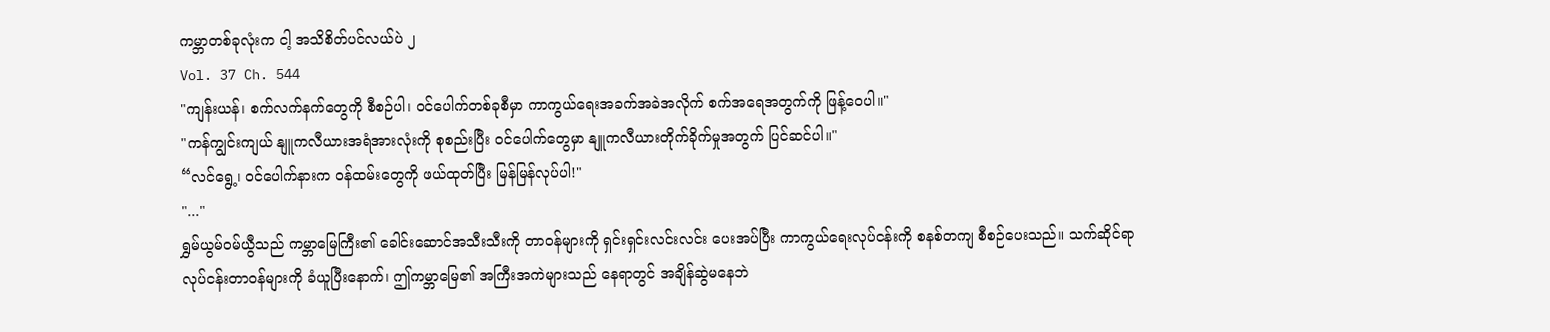ကမ္ဘာတစ်ခုလုံးက ငါ့ အသိစိတ်ပင်လယ်ပဲ ၂
Vol. 37 Ch. 544
"ကျန်းယန်၊ စက်လက်နက်တွေကို စီစဉ်ပါ၊ ဝင်ပေါက်တစ်ခုစီမှာ ကာကွယ်ရေးအခက်အခဲအလိုက် စက်အရေအတွက်ကို ဖြန့်ဝေပါ။"
"ကန်ကျွင်းကျယ် နျူကလီယားအရံအားလုံးကို စုစည်းပြီး ဝင်ပေါက်တွေမှာ နျူကလီယားတိုက်ခိုက်မှုအတွက် ပြင်ဆင်ပါ။"
“လင်ရွေ့၊ ဝင်ပေါက်နားက ဝန်ထမ်းတွေကို ဖယ်ထုတ်ပြီး မြန်မြန်လုပ်ပါ!"
"..."
ရွှမ်ယွမ်ဝမ်ယွီသည် ကမ္ဘာမြေကြီး၏ ခေါင်းဆောင်အသီးသီးကို တာဝန်များကို ရှင်းရှင်းလင်းလင်း ပေးအပ်ပြီး ကာကွယ်ရေးလုပ်ငန်းကို စနစ်တကျ စီစဉ်ပေးသည်။ သက်ဆိုင်ရာ လုပ်ငန်းတာဝန်များကို ခံယူပြီးနောက်၊ ဤကမ္ဘာမြေ၏ အကြီးအကဲများသည် နေရာတွင် အချိန်ဆွဲမနေဘဲ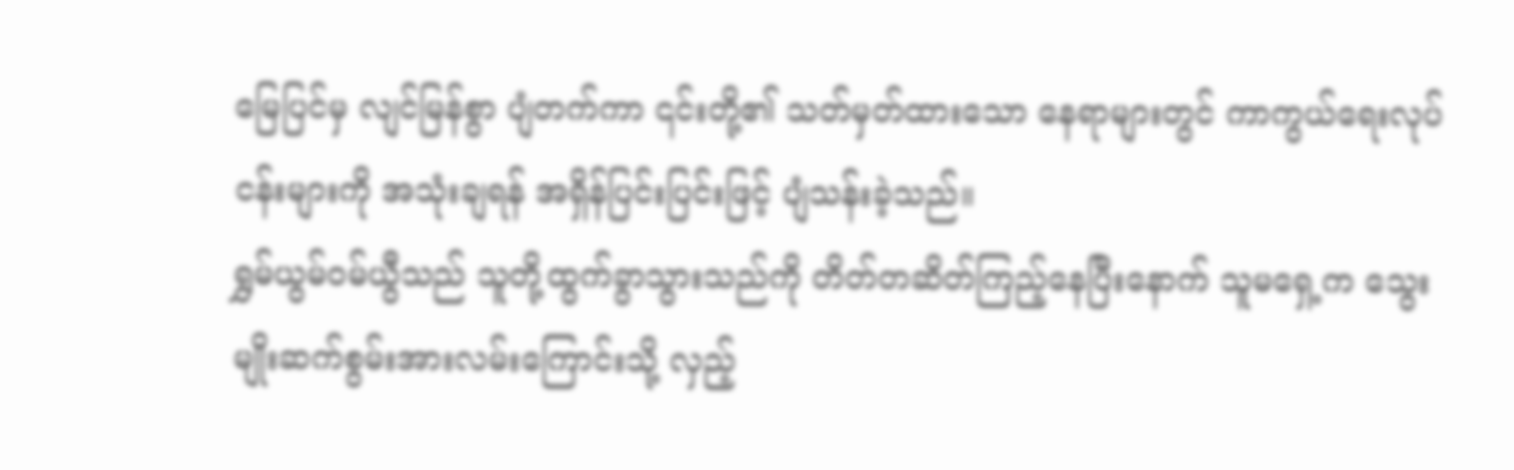မြေပြင်မှ လျင်မြန်စွာ ပျံတက်ကာ ၎င်းတို့၏ သတ်မှတ်ထားသော နေရာများတွင် ကာကွယ်ရေးလုပ်ငန်းများကို အသုံးချရန် အရှိန်ပြင်းပြင်းဖြင့် ပျံသန်းခဲ့သည်။
ရွှမ်ယွမ်ဝမ်ယွီသည် သူတို့ထွက်ခွာသွားသည်ကို တိတ်တဆိတ်ကြည့်နေပြီးနောက် သူမရှေ့က သွေးမျိုးဆက်စွမ်းအားလမ်းကြောင်းသို့ လှည့်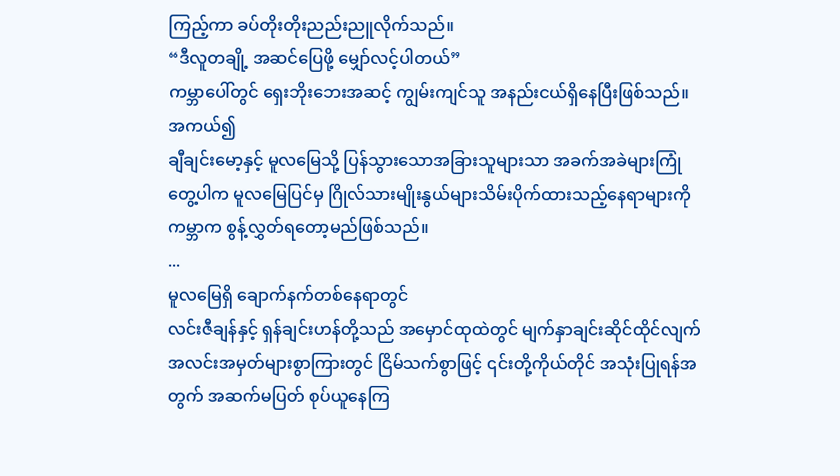ကြည့်ကာ ခပ်တိုးတိုးညည်းညူလိုက်သည်။
“ဒီလူတချို့ အဆင်ပြေဖို့ မျှော်လင့်ပါတယ်”
ကမ္ဘာပေါ်တွင် ရှေးဘိုးဘေးအဆင့် ကျွမ်းကျင်သူ အနည်းငယ်ရှိနေပြီးဖြစ်သည်။ အကယ်၍
ချီချင်းမော့နှင့် မူလမြေသို့ ပြန်သွားသောအခြားသူများသာ အခက်အခဲများကြုံတွေ့ပါက မူလမြေပြင်မှ ဂြိုလ်သားမျိုးနွယ်များသိမ်းပိုက်ထားသည့်နေရာများကို ကမ္ဘာက စွန့်လွှတ်ရတော့မည်ဖြစ်သည်။
...
မူလမြေရှိ ချောက်နက်တစ်နေရာတွင်
လင်းဇီချန်နှင့် ရှန်ချင်းဟန်တို့သည် အမှောင်ထုထဲတွင် မျက်နှာချင်းဆိုင်ထိုင်လျက် အလင်းအမှတ်များစွာကြားတွင် ငြိမ်သက်စွာဖြင့် ၎င်းတို့ကိုယ်တိုင် အသုံးပြုရန်အတွက် အဆက်မပြတ် စုပ်ယူနေကြ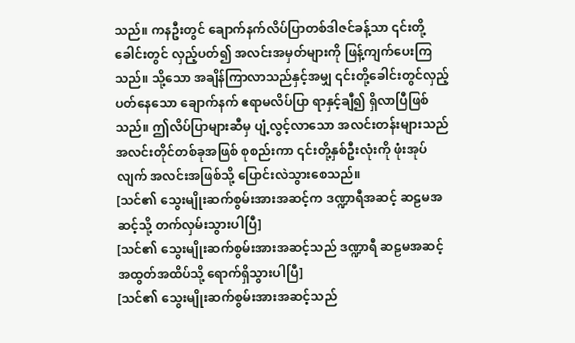သည်။ ကနဦးတွင် ချောက်နက်လိပ်ပြာတစ်ဒါဇင်ခန့်သာ ၎င်းတို့ခေါင်းတွင် လှည့်ပတ်၍ အလင်းအမှတ်များကို ဖြန့်ကျက်ပေးကြသည်။ သို့သော အချိန်ကြာလာသည်နှင့်အမျှ ၎င်းတို့ခေါင်းတွင်လှည့်ပတ်နေသော ချောက်နက် ဧရာမလိပ်ပြာ ရာနှင့်ချီ၍ ရှိလာပြီဖြစ်သည်။ ဤလိပ်ပြာများဆီမှ ပျံ့လွင့်လာသော အလင်းတန်းများသည် အလင်းတိုင်တစ်ခုအဖြစ် စုစည်းကာ ၎င်းတို့နှစ်ဦးလုံးကို ဖုံးအုပ်လျက် အလင်းအဖြစ်သို့ ပြောင်းလဲသွားစေသည်။
[သင်၏ သွေးမျိုးဆက်စွမ်းအားအဆင့်က ဒဏ္ဍာရီအဆင့် ဆဠမအဆင့်သို့ တက်လှမ်းသွားပါပြီ]
[သင်၏ သွေးမျိုးဆက်စွမ်းအားအဆင့်သည် ဒဏ္ဍာရီ ဆဠမအဆင့် အထွတ်အထိပ်သို့ ရောက်ရှိသွားပါပြီ]
[သင်၏ သွေးမျိုးဆက်စွမ်းအားအဆင့်သည်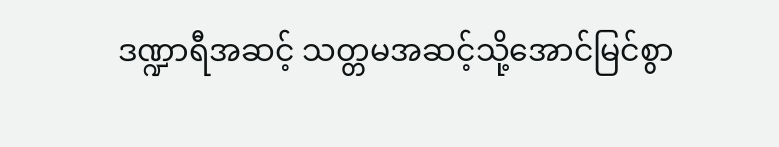ဒဏ္ဍာရီအဆင့် သတ္တမအဆင့်သို့အောင်မြင်စွာ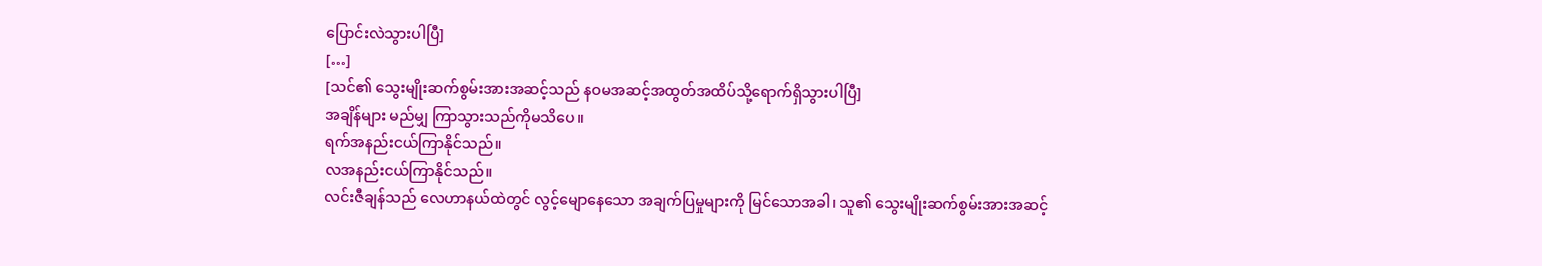ပြောင်းလဲသွားပါပြီ]
[…]
[သင်၏ သွေးမျိုးဆက်စွမ်းအားအဆင့်သည် နဝမအဆင့်အထွတ်အထိပ်သို့ရောက်ရှိသွားပါပြီ]
အချိန်များ မည်မျှ ကြာသွားသည်ကိုမသိပေ။
ရက်အနည်းငယ်ကြာနိုင်သည်။
လအနည်းငယ်ကြာနိုင်သည်။
လင်းဇီချန်သည် လေဟာနယ်ထဲတွင် လွင့်မျောနေသော အချက်ပြမှုများကို မြင်သောအခါ၊ သူ၏ သွေးမျိုးဆက်စွမ်းအားအဆင့်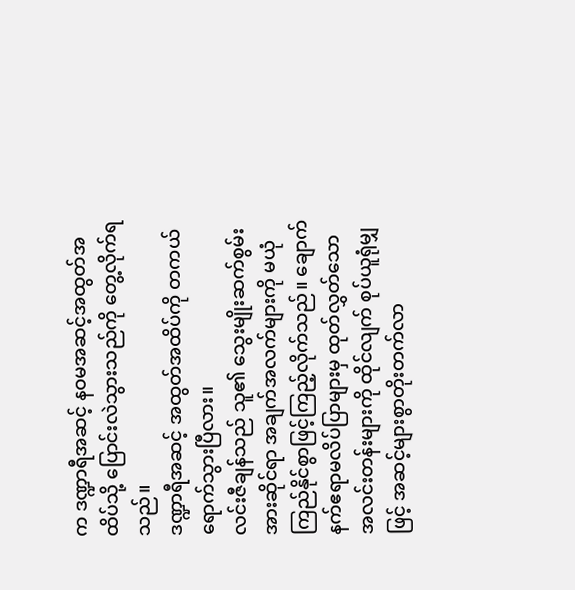က ဒဏ္ဍာရီအဆင့် နဝမအဆင့်အထွတ်အထိပ်သို့ ပြောင်းလဲသွားသည်ကို တွေ့လိုက်ရသည်။
ဒဏ္ဍာရီအဆင့် အထွတ်အထိပ်ကို တကယ်ရောက်သွားပြီလား။
လင်းဇီချန်သည် သူ၏ သွေးမျိုးဆက်စွမ်းအားဆိုင်ရာ အချက်အလက်များကို မယုံကြည်နိုင်စွာဖြင့်ကြည့်လိုက်သည်။ ချောက်နက်ဧရာမလိပ်ပြာများမှ ထုတ်လွှတ်သော အလင်းတန်းများကို ထိုင်လျက် စုပ်ယူရုံမျှဖြင့် အဆင့်များစွာတိုးတက်လာ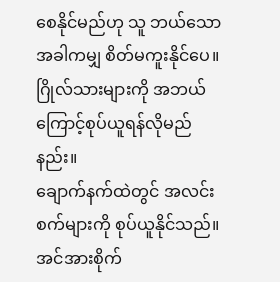စေနိုင်မည်ဟု သူ ဘယ်သောအခါကမျှ စိတ်မကူးနိုင်ပေ။
ဂြိုလ်သားများကို အဘယ်ကြောင့်စုပ်ယူရန်လိုမည်နည်း။
ချောက်နက်ထဲတွင် အလင်းစက်များကို စုပ်ယူနိုင်သည်။
အင်အားစိုက်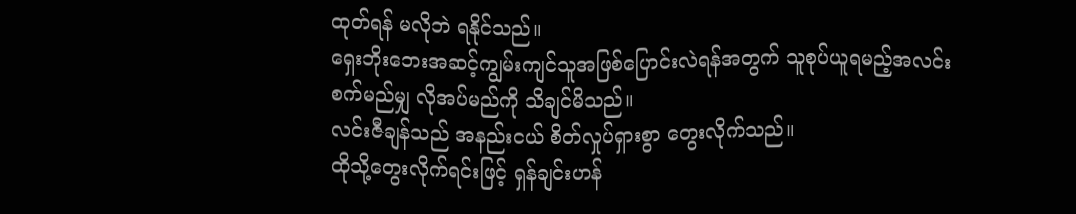ထုတ်ရန် မလိုဘဲ ရနိုင်သည်။
ရှေးဘိုးဘေးအဆင့်ကျွမ်းကျင်သူအဖြစ်ပြောင်းလဲရန်အတွက် သူစုပ်ယူရမည့်အလင်းစက်မည်မျှ လိုအပ်မည်ကို သိချင်မိသည်။
လင်းဇီချန်သည် အနည်းငယ် စိတ်လှုပ်ရှားစွာ တွေးလိုက်သည်။
ထိုသို့တွေးလိုက်ရင်းဖြင့် ရှန်ချင်းဟန်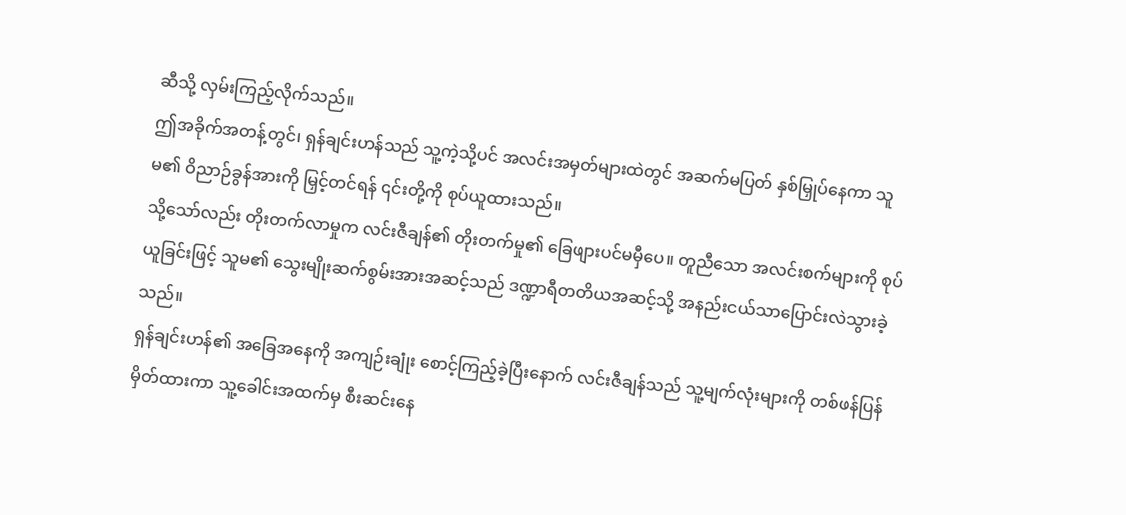ဆီသို့ လှမ်းကြည့်လိုက်သည်။
ဤအခိုက်အတန့်တွင်၊ ရှန်ချင်းဟန်သည် သူ့ကဲ့သို့ပင် အလင်းအမှတ်များထဲတွင် အဆက်မပြတ် နှစ်မြှုပ်နေကာ သူမ၏ ဝိညာဉ်ခွန်အားကို မြှင့်တင်ရန် ၎င်းတို့ကို စုပ်ယူထားသည်။
သို့သော်လည်း တိုးတက်လာမှုက လင်းဇီချန်၏ တိုးတက်မှု၏ ခြေဖျားပင်မမှီပေ။ တူညီသော အလင်းစက်များကို စုပ်ယူခြင်းဖြင့် သူမ၏ သွေးမျိုးဆက်စွမ်းအားအဆင့်သည် ဒဏ္ဍာရီတတိယအဆင့်သို့ အနည်းငယ်သာပြောင်းလဲသွားခဲ့သည်။
ရှန်ချင်းဟန်၏ အခြေအနေကို အကျဉ်းချုံး စောင့်ကြည့်ခဲ့ပြီးနောက် လင်းဇီချန်သည် သူ့မျက်လုံးများကို တစ်ဖန်ပြန်မှိတ်ထားကာ သူ့ခေါင်းအထက်မှ စီးဆင်းနေ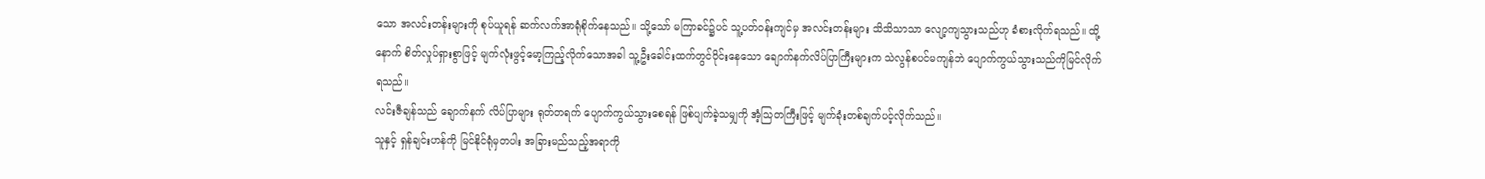သော အလင်းတန်းများကို စုပ်ယူရန် ဆက်လက်အာရုံစိုက်နေသည်။ သို့သော် မကြာခင်၌ပင် သူ့ပတ်ဝန်းကျင်မှ အလင်းတန်းများ သိသိသာသာ လျော့ကျသွားသည်ဟု ခံစားလိုက်ရသည်။ ထို့နောက် စိတ်လှုပ်ရှားစွာဖြင့် မျက်လုံးဖွင့်မော့ကြည့်လိုက်သောအခါ သူ့ဦးခေါင်းထက်တွင်ဝိုင်းနေသော ချောက်နက်လိပ်ပြာကြီးများက သဲလွန်စပင်မကျန်ဘဲ ပျောက်ကွယ်သွားသည်ကိုမြင်လိုက်ရသည်။
လင်းဇီချန်သည် ချောက်နက် လိပ်ပြာများ ရုတ်တရက် ပျောက်ကွယ်သွားစေရန် ဖြစ်ပျက်ခဲ့သမျှကို အံ့သြတကြီးဖြင့် မျက်ခုံးတစ်ချက်ပင့်လိုက်သည်။
သူနှင့် ရှန်ချင်းဟန်ကို မြင်နိုင်ရုံမှတပါး အခြားမည်သည့်အရာကို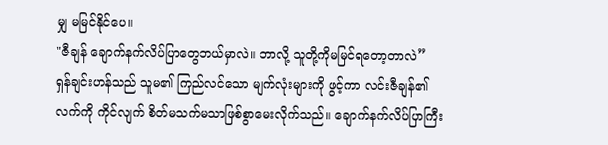မျှ မမြင်နိုင်ပေ။
"ဇီချန် ချောက်နက်လိပ်ပြာတွေဘယ်မှာလဲ။ ဘာလို့ သူတို့ကိုမမြင်ရတော့တာလဲ”
ရှန်ချင်းဟန်သည် သူမ၏ ကြည်လင်သော မျက်လုံးများကို ဖွင့်ကာ လင်းဇီချန်၏ လက်ကို ကိုင်လျက် စိတ်မသက်မသာဖြစ်စွာမေးလိုက်သည်။ ချောက်နက်လိပ်ပြာကြီး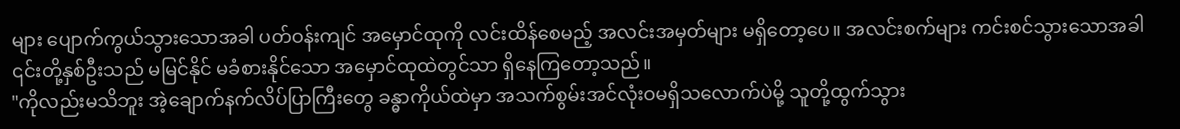များ ပျောက်ကွယ်သွားသောအခါ ပတ်ဝန်းကျင် အမှောင်ထုကို လင်းထိန်စေမည့် အလင်းအမှတ်များ မရှိတော့ပေ။ အလင်းစက်များ ကင်းစင်သွားသောအခါ ၎င်းတို့နှစ်ဦးသည် မမြင်နိုင် မခံစားနိုင်သော အမှောင်ထုထဲတွင်သာ ရှိနေကြတော့သည်။
"ကိုလည်းမသိဘူး အဲ့ချောက်နက်လိပ်ပြာကြီးတွေ ခန္ဓာကိုယ်ထဲမှာ အသက်စွမ်းအင်လုံးဝမရှိသလောက်ပဲမို့ သူတို့ထွက်သွား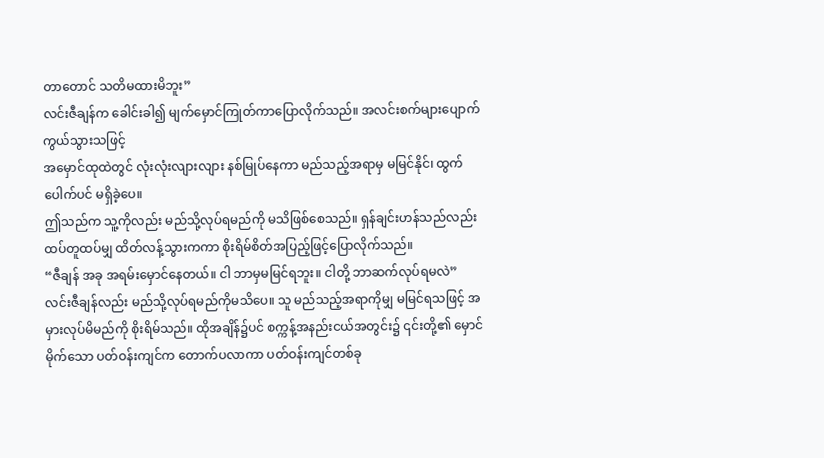တာတောင် သတိမထားမိဘူး”
လင်းဇီချန်က ခေါင်းခါ၍ မျက်မှောင်ကြုတ်ကာပြောလိုက်သည်။ အလင်းစက်များပျောက်ကွယ်သွားသဖြင့်
အမှောင်ထုထဲတွင် လုံးလုံးလျားလျား နစ်မြုပ်နေကာ မည်သည့်အရာမှ မမြင်နိုင်၊ ထွက်ပေါက်ပင် မရှိခဲ့ပေ။
ဤသည်က သူ့ကိုလည်း မည်သို့လုပ်ရမည်ကို မသိဖြစ်စေသည်။ ရှန်ချင်းဟန်သည်လည်း ထပ်တူထပ်မျှ ထိတ်လန့်သွားကကာ စိုးရိမ်စိတ်အပြည့်ဖြင့်ပြောလိုက်သည်။
“ဇီချန် အခု အရမ်းမှောင်နေတယ်။ ငါ ဘာမှမမြင်ရဘူး။ ငါတို့ ဘာဆက်လုပ်ရမလဲ”
လင်းဇီချန်လည်း မည်သို့လုပ်ရမည်ကိုမသိပေ။ သူ မည်သည့်အရာကိုမျှ မမြင်ရသဖြင့် အမှားလုပ်မိမည်ကို စိုးရိမ်သည်။ ထိုအချိန်၌ပင် စက္ကန့်အနည်းငယ်အတွင်း၌ ၎င်းတို့၏ မှောင်မိုက်သော ပတ်ဝန်းကျင်က တောက်ပလာကာ ပတ်ဝန်းကျင်တစ်ခု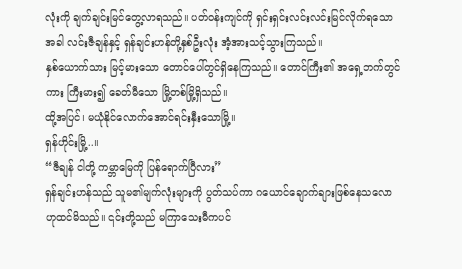လုံးကို ချက်ချင်းမြင်တွေ့လာရသည်။ ပတ်ဝန်းကျင်ကို ရှင်းရှင်းလင်းလင်းမြင်လိုက်ရသောအခါ လင်းဇီချန်နှင့် ရှန်ချင်းဟန်တို့နှစ်ဦးလုံး အံ့အားသင့်သွားကြသည်။
နှစ်ယောက်သား မြင့်မားသော တောင်ပေါ်တွင်ရှိနေကြသည်။ တောင်ကြီး၏ အရှေ့ဘက်တွင်ကား ကြီးမား၍ ခေတ်မီသော မြို့တစ်မြို့ရှိသည်။
ထို့အပြင်၊ မယုံနိုင်လောက်အောင်ရင်းနှီးသောမြို့။
ရှန်ဟိုင်းမြို့..။
“ဇီချန် ငါတို့ ကမ္ဘာမြေကို ပြန်ရောက်ပြီလား”
ရှန်ချင်းဟန်သည် သူမ၏မျက်လုံးများကို ပွတ်သပ်ကာ ဂယောင်ချောက်ချားဖြစ်နေသလောဟုထင်မိသည်။ ၎င်းတို့သည် မကြာသေးမီကပင်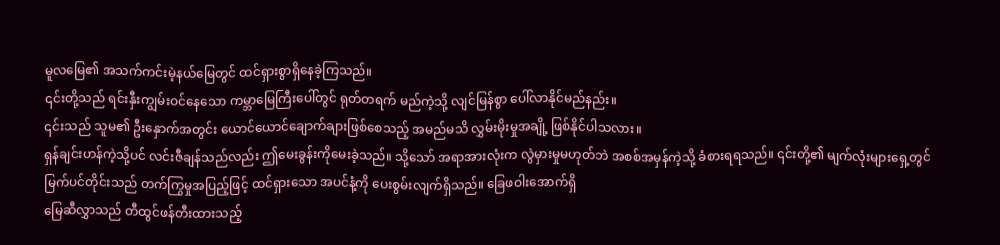မူလမြေ၏ အသက်ကင်းမဲ့နယ်မြေတွင် ထင်ရှားစွာရှိနေခဲ့ကြသည်။
၎င်းတို့သည် ရင်းနှီးကျွမ်းဝင်နေသော ကမ္ဘာမြေကြီးပေါ်တွင် ရုတ်တရက် မည်ကဲ့သို့ လျင်မြန်စွာ ပေါ်လာနိုင်မည်နည်း။
၎င်းသည် သူမ၏ ဦးနှောက်အတွင်း ယောင်ယောင်ချောက်ချားဖြစ်စေသည့် အမည်မသိ လွှမ်းမိုးမှုအချို့ ဖြစ်နိုင်ပါသလား။
ရှန်ချင်းဟန်ကဲ့သို့ပင် လင်းဇီချန်သည်လည်း ဤမေးခွန်းကိုမေးခဲ့သည်။ သို့သော် အရာအားလုံးက လွဲမှားမှုမဟုတ်ဘဲ အစစ်အမှန်ကဲ့သို့ ခံစားရရသည်။ ၎င်းတို့၏ မျက်လုံးများရှေ့တွင် မြက်ပင်တိုင်းသည် တက်ကြွမှုအပြည့်ဖြင့် ထင်ရှားသော အပင်နံ့ကို ပေးစွမ်းလျက်ရှိသည်။ ခြေဖဝါးအောက်ရှိ
မြေဆီလွှာသည် တီထွင်ဖန်တီးထားသည့်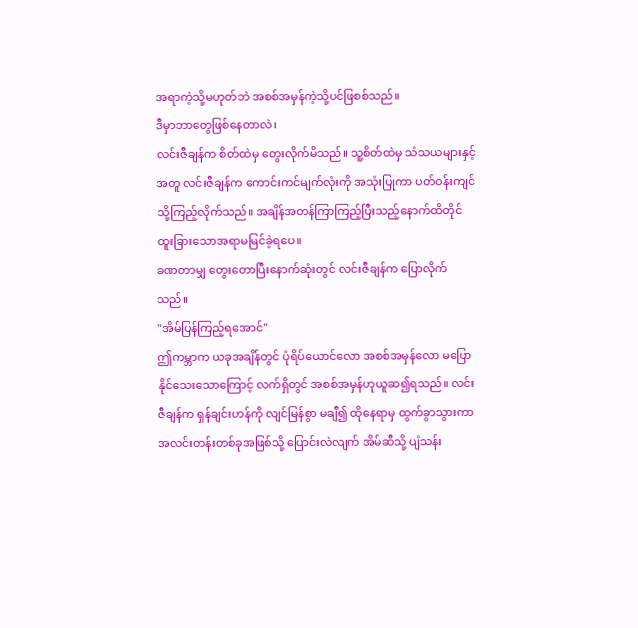အရာကဲ့သို့မဟုတ်ဘဲ အစစ်အမှန်ကဲ့သို့ပင်ဖြစစ်သည်။
ဒီမှာဘာတွေဖြစ်နေတာလဲ၊
လင်းဇီချန်က စိတ်ထဲမှ တွေးလိုက်မိသည်။ သူ့စိတ်ထဲမှ သံသယများနှင့်အတူ လင်းဇီချန်က ကောင်းကင်မျက်လုံးကို အသုံးပြုကာ ပတ်ဝန်းကျင်သို့ကြည့်လိုက်သည်။ အချိန်အတန်ကြာကြည့်ပြီးသည့်နောက်ထိတိုင် ထူးခြားသောအရာမမြင်ခဲ့ရပေ။
ခဏတာမျှ တွေးတောပြီးနောက်ဆုံးတွင် လင်းဇီချန်က ပြောလိုက်သည်။
"အိမ်ပြန်ကြည့်ရအောင်"
ဤကမ္ဘာက ယခုအချိန်တွင် ပုံရိပ်ယောင်လော အစစ်အမှန်လော မပြောနိုင်သေးသောကြောင့် လက်ရှိတွင် အစစ်အမှန်ဟုယူဆ၍ရသည်။ လင်းဇီချန်က ရှန်ချင်းဟန်ကို လျင်မြန်စွာ မချီ၍ ထိုနေရာမှ ထွက်ခွာသွားကာ အလင်းတန်းတစ်ခုအဖြစ်သို့ ပြောင်းလဲလျက် အိမ်ဆီသို့ ပျံသန်း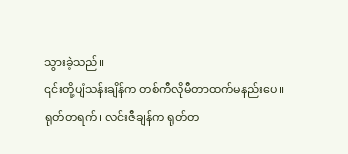သွားခဲ့သည်။
၎င်းတို့ပျံသန်းချိန်က တစ်ကီလိုမီတာထက်မနည်းပေ။
ရုတ်တရက်၊ လင်းဇီချန်က ရုတ်တ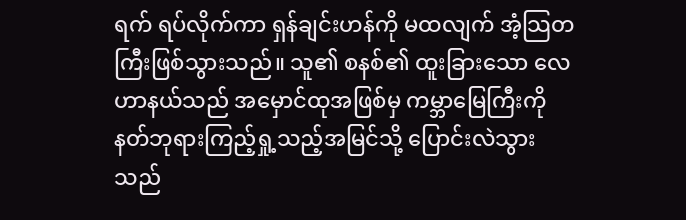ရက် ရပ်လိုက်ကာ ရှန်ချင်းဟန်ကို မထလျက် အံ့သြတကြီးဖြစ်သွားသည်။ သူ၏ စနစ်၏ ထူးခြားသော လေဟာနယ်သည် အမှောင်ထုအဖြစ်မှ ကမ္ဘာမြေကြီးကို နတ်ဘုရားကြည့်ရှု့သည့်အမြင်သို့ ပြောင်းလဲသွားသည်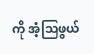ကို အံ့သြဖွယ်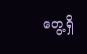တွေ့ရှိ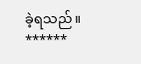ခဲ့ရသည်။
******